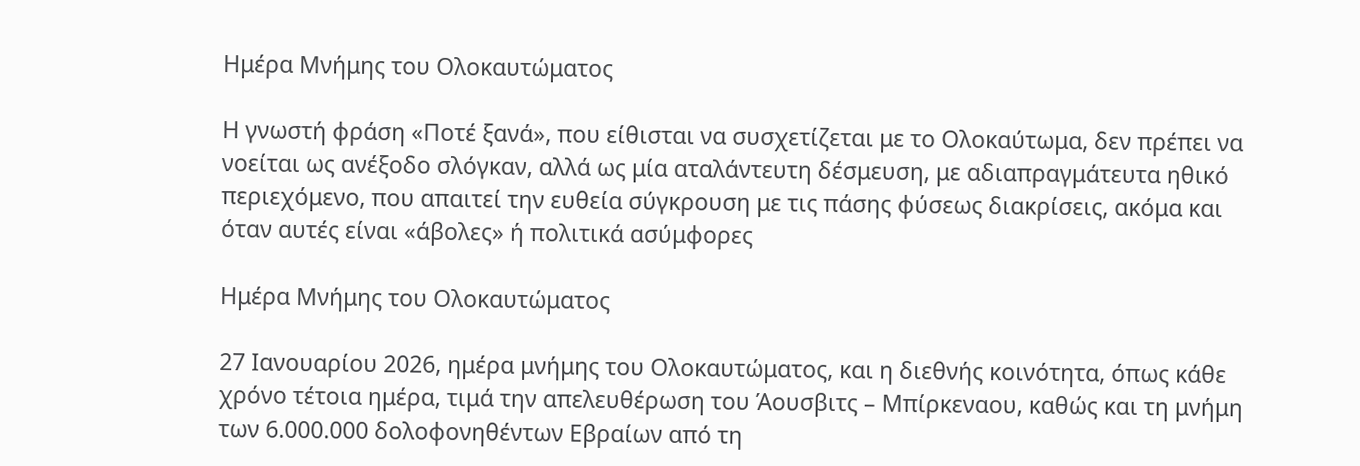Ημέρα Μνήμης του Ολοκαυτώματος

Η γνωστή φράση «Ποτέ ξανά», που είθισται να συσχετίζεται με το Ολοκαύτωμα, δεν πρέπει να νοείται ως ανέξοδο σλόγκαν, αλλά ως μία αταλάντευτη δέσμευση, με αδιαπραγμάτευτα ηθικό περιεχόμενο, που απαιτεί την ευθεία σύγκρουση με τις πάσης φύσεως διακρίσεις, ακόμα και όταν αυτές είναι «άβολες» ή πολιτικά ασύμφορες

Ημέρα Μνήμης του Ολοκαυτώματος

27 Ιανουαρίου 2026, ημέρα μνήμης του Ολοκαυτώματος, και η διεθνής κοινότητα, όπως κάθε χρόνο τέτοια ημέρα, τιμά την απελευθέρωση του Άουσβιτς – Μπίρκεναου, καθώς και τη μνήμη των 6.000.000 δολοφονηθέντων Εβραίων από τη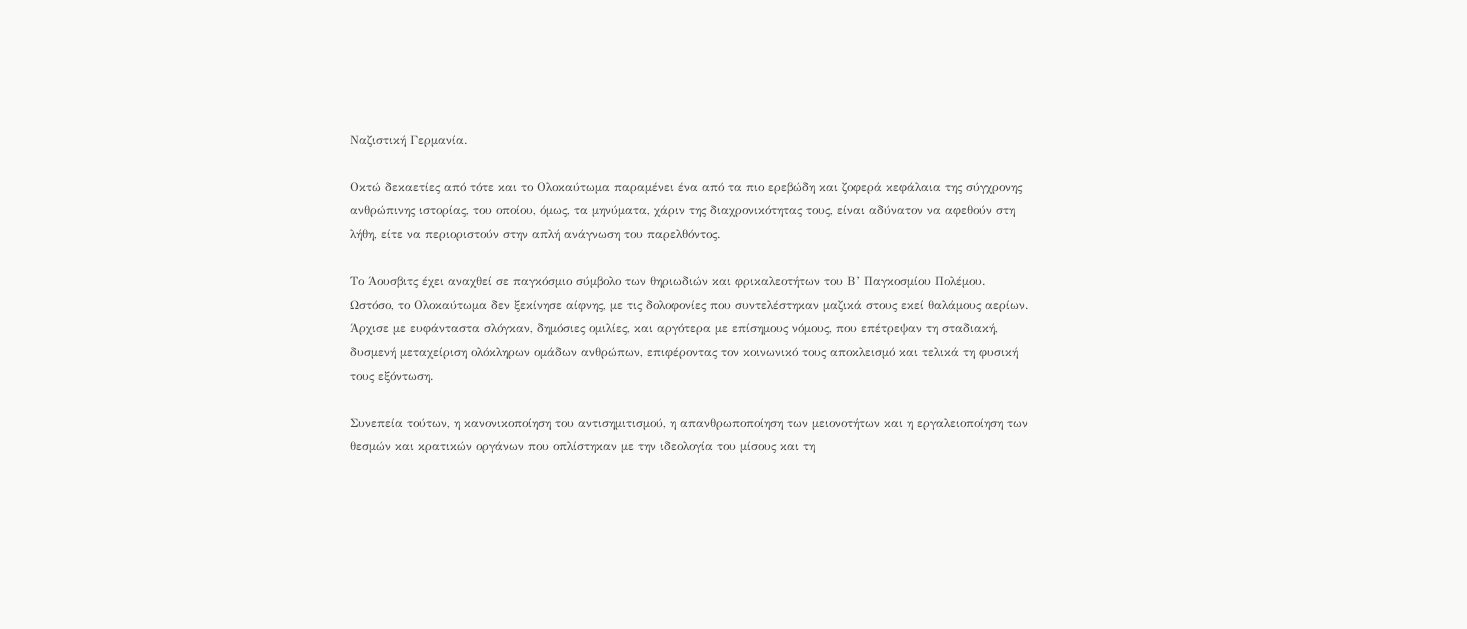Ναζιστική Γερμανία.

Οκτώ δεκαετίες από τότε και το Ολοκαύτωμα παραμένει ένα από τα πιο ερεβώδη και ζοφερά κεφάλαια της σύγχρονης ανθρώπινης ιστορίας, του οποίου, όμως, τα μηνύματα, χάριν της διαχρονικότητας τους, είναι αδύνατον να αφεθούν στη λήθη, είτε να περιοριστούν στην απλή ανάγνωση του παρελθόντος.

Το Άουσβιτς έχει αναχθεί σε παγκόσμιο σύμβολο των θηριωδιών και φρικαλεοτήτων του Β’ Παγκοσμίου Πολέμου. Ωστόσο, το Ολοκαύτωμα δεν ξεκίνησε αίφνης, με τις δολοφονίες που συντελέστηκαν μαζικά στους εκεί θαλάμους αερίων. Άρχισε με ευφάνταστα σλόγκαν, δημόσιες ομιλίες, και αργότερα με επίσημους νόμους, που επέτρεψαν τη σταδιακή, δυσμενή μεταχείριση ολόκληρων ομάδων ανθρώπων, επιφέροντας τον κοινωνικό τους αποκλεισμό και τελικά τη φυσική τους εξόντωση.

Συνεπεία τούτων, η κανονικοποίηση του αντισημιτισμού, η απανθρωποποίηση των μειονοτήτων και η εργαλειοποίηση των θεσμών και κρατικών οργάνων που οπλίστηκαν με την ιδεολογία του μίσους και τη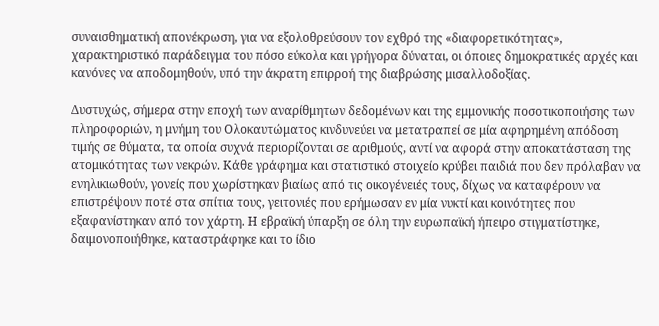συναισθηματική απονέκρωση, για να εξολοθρεύσουν τον εχθρό της «διαφορετικότητας», χαρακτηριστικό παράδειγμα του πόσο εύκολα και γρήγορα δύναται, οι όποιες δημοκρατικές αρχές και κανόνες να αποδομηθούν, υπό την άκρατη επιρροή της διαβρώσης μισαλλοδοξίας.

Δυστυχώς, σήμερα στην εποχή των αναρίθμητων δεδομένων και της εμμονικής ποσοτικοποιήσης των πληροφοριών, η μνήμη του Ολοκαυτώματος κινδυνεύει να μετατραπεί σε μία αφηρημένη απόδοση τιμής σε θύματα, τα οποία συχνά περιορίζονται σε αριθμούς, αντί να αφορά στην αποκατάσταση της ατομικότητας των νεκρών. Κάθε γράφημα και στατιστικό στοιχείο κρύβει παιδιά που δεν πρόλαβαν να ενηλικιωθούν, γονείς που χωρίστηκαν βιαίως από τις οικογένειές τους, δίχως να καταφέρουν να επιστρέψουν ποτέ στα σπίτια τους, γειτονιές που ερήμωσαν εν μία νυκτί και κοινότητες που εξαφανίστηκαν από τον χάρτη. Η εβραϊκή ύπαρξη σε όλη την ευρωπαϊκή ήπειρο στιγματίστηκε, δαιμονοποιήθηκε, καταστράφηκε και το ίδιο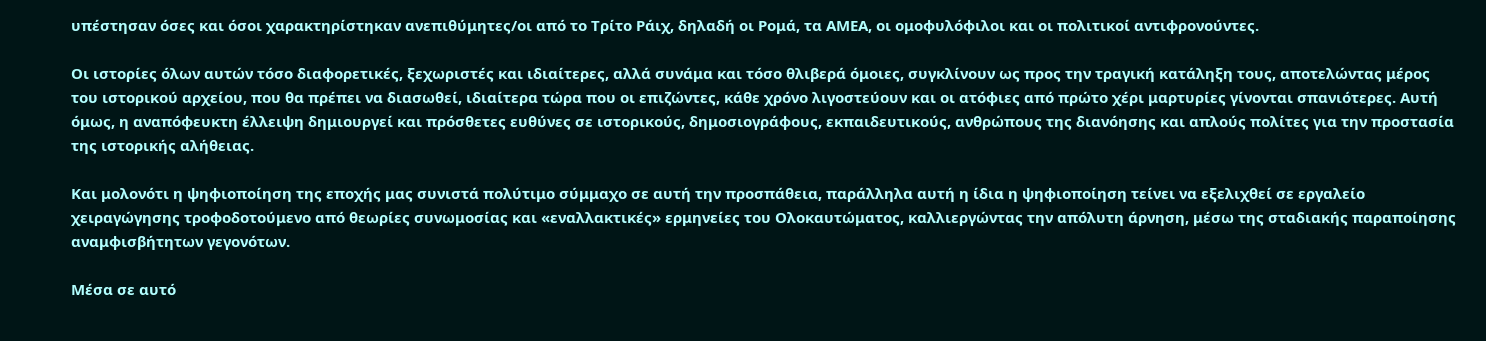υπέστησαν όσες και όσοι χαρακτηρίστηκαν ανεπιθύμητες/οι από το Τρίτο Ράιχ, δηλαδή οι Ρομά, τα ΑΜΕΑ, οι ομοφυλόφιλοι και οι πολιτικοί αντιφρονούντες.

Οι ιστορίες όλων αυτών τόσο διαφορετικές, ξεχωριστές και ιδιαίτερες, αλλά συνάμα και τόσο θλιβερά όμοιες, συγκλίνουν ως προς την τραγική κατάληξη τους, αποτελώντας μέρος του ιστορικού αρχείου, που θα πρέπει να διασωθεί, ιδιαίτερα τώρα που οι επιζώντες, κάθε χρόνο λιγοστεύουν και οι ατόφιες από πρώτο χέρι μαρτυρίες γίνονται σπανιότερες. Αυτή όμως, η αναπόφευκτη έλλειψη δημιουργεί και πρόσθετες ευθύνες σε ιστορικούς, δημοσιογράφους, εκπαιδευτικούς, ανθρώπους της διανόησης και απλούς πολίτες για την προστασία της ιστορικής αλήθειας.

Και μολονότι η ψηφιοποίηση της εποχής μας συνιστά πολύτιμο σύμμαχο σε αυτή την προσπάθεια, παράλληλα αυτή η ίδια η ψηφιοποίηση τείνει να εξελιχθεί σε εργαλείο χειραγώγησης τροφοδοτούμενο από θεωρίες συνωμοσίας και «εναλλακτικές» ερμηνείες του Ολοκαυτώματος, καλλιεργώντας την απόλυτη άρνηση, μέσω της σταδιακής παραποίησης αναμφισβήτητων γεγονότων.

Μέσα σε αυτό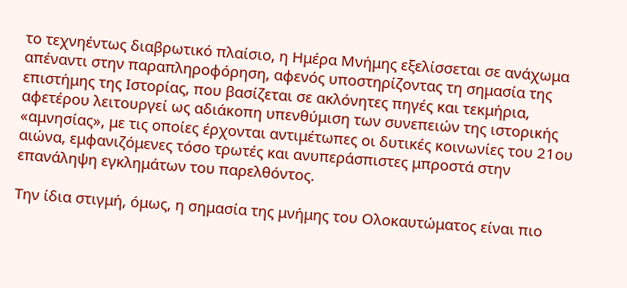το τεχνηέντως διαβρωτικό πλαίσιο, η Ημέρα Μνήμης εξελίσσεται σε ανάχωμα απέναντι στην παραπληροφόρηση, αφενός υποστηρίζοντας τη σημασία της επιστήμης της Ιστορίας, που βασίζεται σε ακλόνητες πηγές και τεκμήρια, αφετέρου λειτουργεί ως αδιάκοπη υπενθύμιση των συνεπειών της ιστορικής «αμνησίας», με τις οποίες έρχονται αντιμέτωπες οι δυτικές κοινωνίες του 21ου αιώνα, εμφανιζόμενες τόσο τρωτές και ανυπεράσπιστες μπροστά στην επανάληψη εγκλημάτων του παρελθόντος.

Την ίδια στιγμή, όμως, η σημασία της μνήμης του Ολοκαυτώματος είναι πιο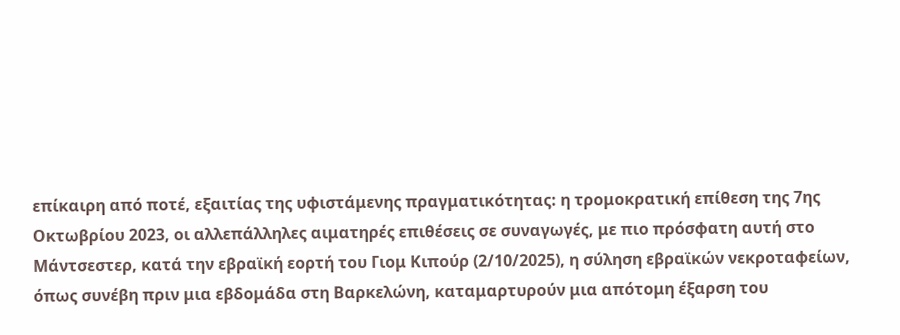επίκαιρη από ποτέ, εξαιτίας της υφιστάμενης πραγματικότητας: η τρομοκρατική επίθεση της 7ης Οκτωβρίου 2023, οι αλλεπάλληλες αιματηρές επιθέσεις σε συναγωγές, με πιο πρόσφατη αυτή στο Μάντσεστερ, κατά την εβραϊκή εορτή του Γιομ Κιπούρ (2/10/2025), η σύληση εβραϊκών νεκροταφείων, όπως συνέβη πριν μια εβδομάδα στη Βαρκελώνη, καταμαρτυρούν μια απότομη έξαρση του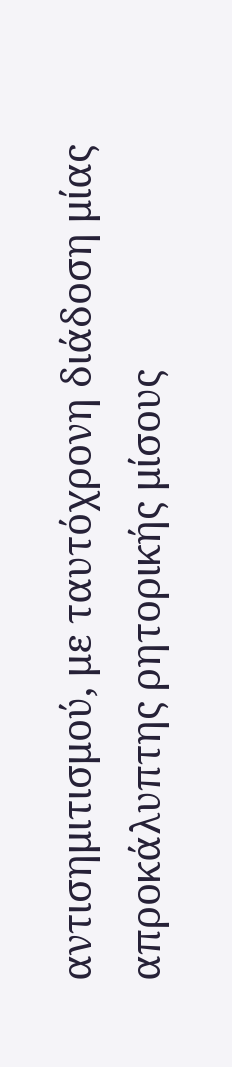αντισημιτισμού, με ταυτόχρονη διάδοση μίας απροκάλυπτης ρητορικής μίσους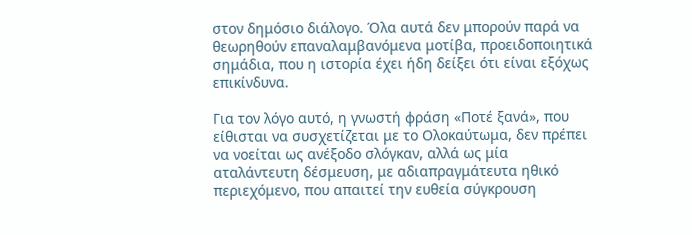στον δημόσιο διάλογο. Όλα αυτά δεν μπορούν παρά να θεωρηθούν επαναλαμβανόμενα μοτίβα, προειδοποιητικά σημάδια, που η ιστορία έχει ήδη δείξει ότι είναι εξόχως επικίνδυνα.

Για τον λόγο αυτό, η γνωστή φράση «Ποτέ ξανά», που είθισται να συσχετίζεται με το Ολοκαύτωμα, δεν πρέπει να νοείται ως ανέξοδο σλόγκαν, αλλά ως μία αταλάντευτη δέσμευση, με αδιαπραγμάτευτα ηθικό περιεχόμενο, που απαιτεί την ευθεία σύγκρουση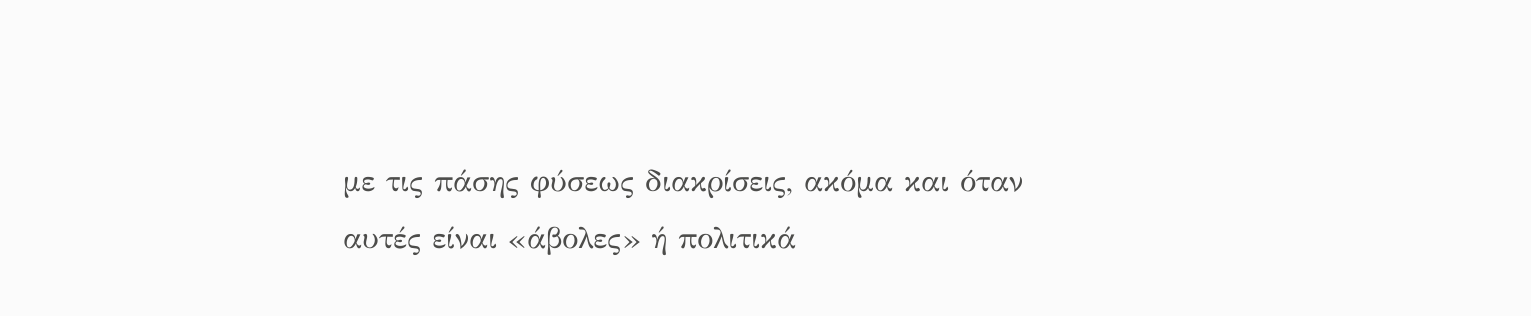με τις πάσης φύσεως διακρίσεις, ακόμα και όταν αυτές είναι «άβολες» ή πολιτικά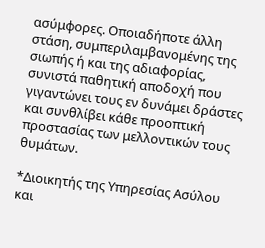ασύμφορες. Οποιαδήποτε άλλη στάση, συμπεριλαμβανομένης της σιωπής ή και της αδιαφορίας, συνιστά παθητική αποδοχή που γιγαντώνει τους εν δυνάμει δράστες και συνθλίβει κάθε προοπτική προστασίας των μελλοντικών τους θυμάτων.

*Διοικητής της Υπηρεσίας Ασύλου και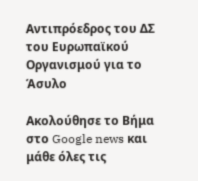Αντιπρόεδρος του ΔΣ του Ευρωπαϊκού Οργανισμού για το Άσυλο

Ακολούθησε το Βήμα στο Google news και μάθε όλες τις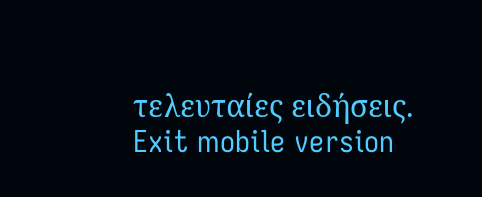τελευταίες ειδήσεις.
Exit mobile version